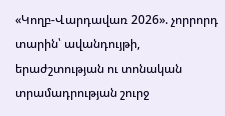«Կողբ-Վարդավառ 2026». չորրորդ տարին՝ ավանդույթի, երաժշտության ու տոնական տրամադրության շուրջ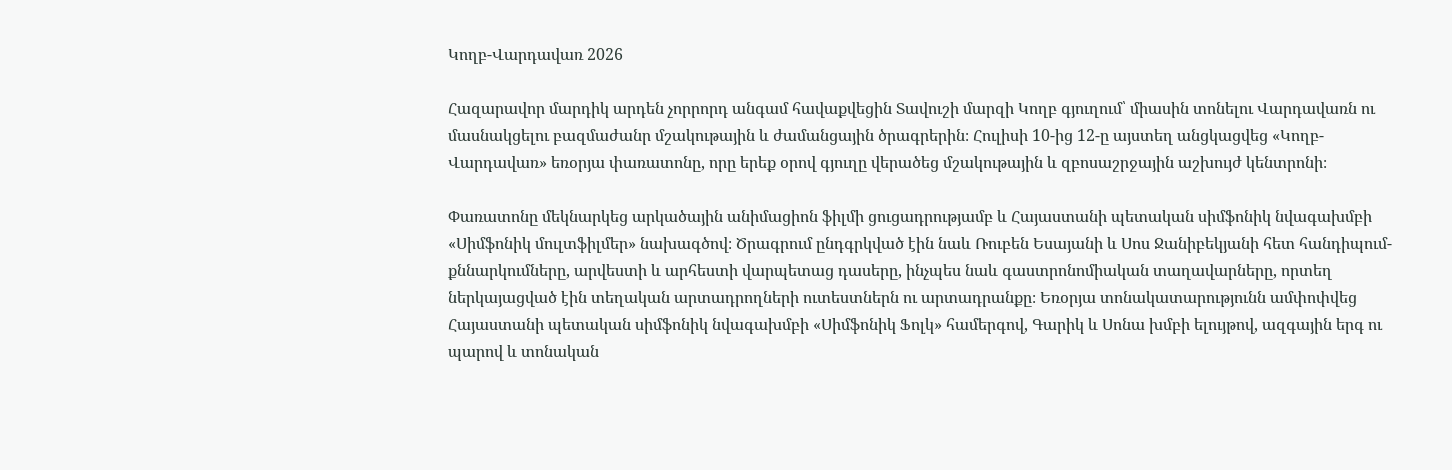Կողբ-Վարդավառ 2026

Հազարավոր մարդիկ արդեն չորրորդ անգամ հավաքվեցին Տավուշի մարզի Կողբ գյուղում՝ միասին տոնելու Վարդավառն ու մասնակցելու բազմաժանր մշակութային և ժամանցային ծրագրերին։ Հուլիսի 10-ից 12-ը այստեղ անցկացվեց «Կողբ-Վարդավառ» եռօրյա փառատոնը, որը երեք օրով գյուղը վերածեց մշակութային և զբոսաշրջային աշխույժ կենտրոնի։

Փառատոնը մեկնարկեց արկածային անիմացիոն ֆիլմի ցուցադրությամբ և Հայաստանի պետական սիմֆոնիկ նվագախմբի «Սիմֆոնիկ մուլտֆիլմեր» նախագծով։ Ծրագրում ընդգրկված էին նաև Ռուբեն Եսայանի և Սոս Ջանիբեկյանի հետ հանդիպում-քննարկումները, արվեստի և արհեստի վարպետաց դասերը, ինչպես նաև գաստրոնոմիական տաղավարները, որտեղ ներկայացված էին տեղական արտադրողների ուտեստներն ու արտադրանքը։ Եռօրյա տոնակատարությունն ամփոփվեց Հայաստանի պետական սիմֆոնիկ նվագախմբի «Սիմֆոնիկ Ֆոլկ» համերգով, Գարիկ և Սոնա խմբի ելույթով, ազգային երգ ու պարով և տոնական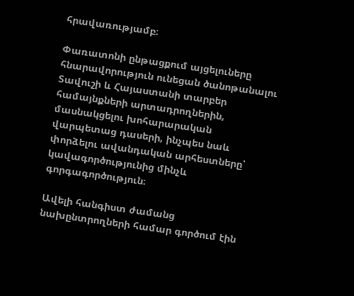հրավառությամբ։

Փառատոնի ընթացքում այցելուները հնարավորություն ունեցան ծանոթանալու Տավուշի և Հայաստանի տարբեր համայնքների արտադրողներին, մասնակցելու խոհարարական վարպետաց դասերի, ինչպես նաև փորձելու ավանդական արհեստները՝ կավագործությունից մինչև գորգագործություն։

Ավելի հանգիստ ժամանց նախընտրողների համար գործում էին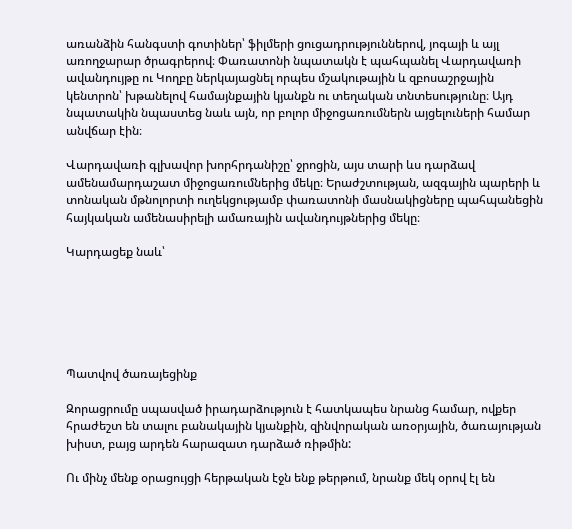առանձին հանգստի գոտիներ՝ ֆիլմերի ցուցադրություններով, յոգայի և այլ առողջարար ծրագրերով։ Փառատոնի նպատակն է պահպանել Վարդավառի ավանդույթը ու Կողբը ներկայացնել որպես մշակութային և զբոսաշրջային կենտրոն՝ խթանելով համայնքային կյանքն ու տեղական տնտեսությունը։ Այդ նպատակին նպաստեց նաև այն, որ բոլոր միջոցառումներն այցելուների համար անվճար էին։

Վարդավառի գլխավոր խորհրդանիշը՝ ջրոցին, այս տարի ևս դարձավ ամենամարդաշատ միջոցառումներից մեկը։ Երաժշտության, ազգային պարերի և տոնական մթնոլորտի ուղեկցությամբ փառատոնի մասնակիցները պահպանեցին հայկական ամենասիրելի ամառային ավանդույթներից մեկը։

Կարդացեք նաև՝






Պատվով ծառայեցինք

Զորացրումը սպասված իրադարձություն է հատկապես նրանց համար, ովքեր հրաժեշտ են տալու բանակային կյանքին, զինվորական առօրյային, ծառայության խիստ, բայց արդեն հարազատ դարձած ռիթմին:

Ու մինչ մենք օրացույցի հերթական էջն ենք թերթում, նրանք մեկ օրով էլ են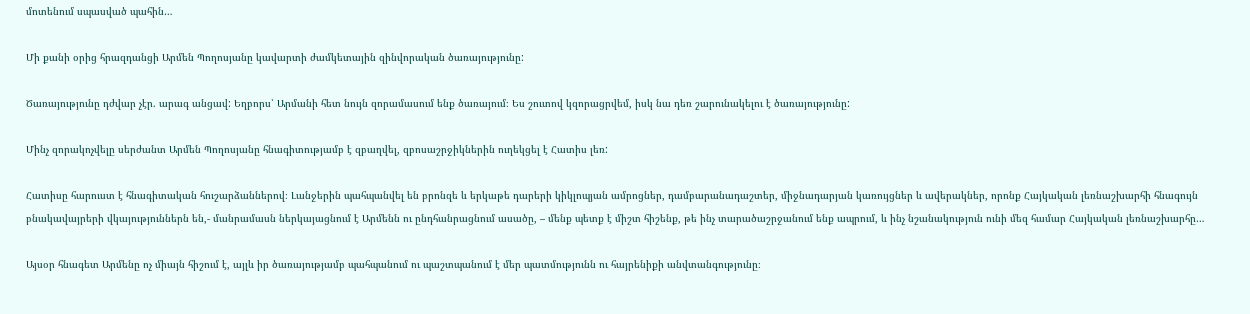մոտենում սպասված պահին…

Մի քանի օրից հրազդանցի Արմեն Պողոսյանը կավարտի ժամկետային զինվորական ծառայությունը:

Ծառայությունը դժվար չէր. արագ անցավ: Եղբորս՝ Արմանի հետ նույն զորամասում ենք ծառայում։ Ես շուտով կզորացրվեմ, իսկ նա դեռ շարունակելու է ծառայությունը:

Մինչ զորակոչվելը սերժանտ Արմեն Պողոսյանը հնագիտությամբ է զբաղվել, զբոսաշրջիկներին ուղեկցել է Հատիս լեռ:

Հատիսը հարուստ է հնագիտական հուշարձաններով։ Լանջերին պահպանվել են բրոնզե և երկաթե դարերի կիկլոպյան ամրոցներ, դամբարանադաշտեր, միջնադարյան կառույցներ և ավերակներ, որոնք Հայկական լեռնաշխարհի հնագույն բնակավայրերի վկայություններն են,- մանրամասն ներկայացնում է Արմենն ու ընդհանրացնում ասածը, – մենք պետք է միշտ հիշենք, թե ինչ տարածաշրջանում ենք ապրում, և ինչ նշանակություն ունի մեզ համար Հայկական լեռնաշխարհը…

Այսօր հնագետ Արմենը ոչ միայն հիշում է, այլև իր ծառայությամբ պահպանում ու պաշտպանում է մեր պատմությունն ու հայրենիքի անվտանգությունը։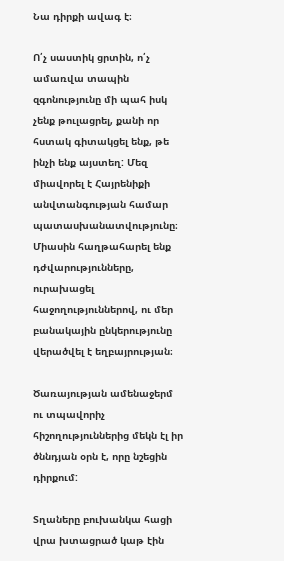Նա դիրքի ավագ է։

Ո՛չ սաստիկ ցրտին, ո՛չ ամառվա տապին զգոնությունը մի պահ իսկ չենք թուլացրել, քանի որ հստակ գիտակցել ենք, թե ինչի ենք այստեղ: Մեզ միավորել է Հայրենիքի անվտանգության համար պատասխանատվությունը։ Միասին հաղթահարել ենք դժվարությունները, ուրախացել հաջողություններով, ու մեր բանակային ընկերությունը վերածվել է եղբայրության։

Ծառայության ամենաջերմ ու տպավորիչ հիշողություններից մեկն էլ իր ծննդյան օրն է, որը նշեցին դիրքում:

Տղաները բուխանկա հացի վրա խտացրած կաթ էին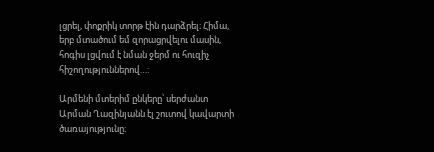լցրել, փոքրիկ տորթ էին դարձրել։ Հիմա, երբ մտածում եմ զորացրվելու մասին, հոգիս լցվում է նման ջերմ ու հուզիչ հիշողություններով…:

Արմենի մտերիմ ընկերը՝ սերժանտ Արման Ղազինյանն էլ շուտով կավարտի ծառայությունը։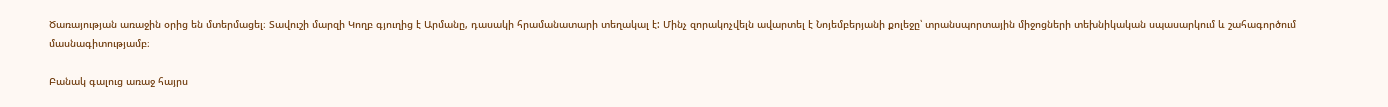Ծառայության առաջին օրից են մտերմացել։ Տավուշի մարզի Կողբ գյուղից է Արմանը, դասակի հրամանատարի տեղակալ է: Մինչ զորակոչվելն ավարտել է Նոյեմբերյանի քոլեջը՝ տրանսպորտային միջոցների տեխնիկական սպասարկում և շահագործում մասնագիտությամբ։

Բանակ գալուց առաջ հայրս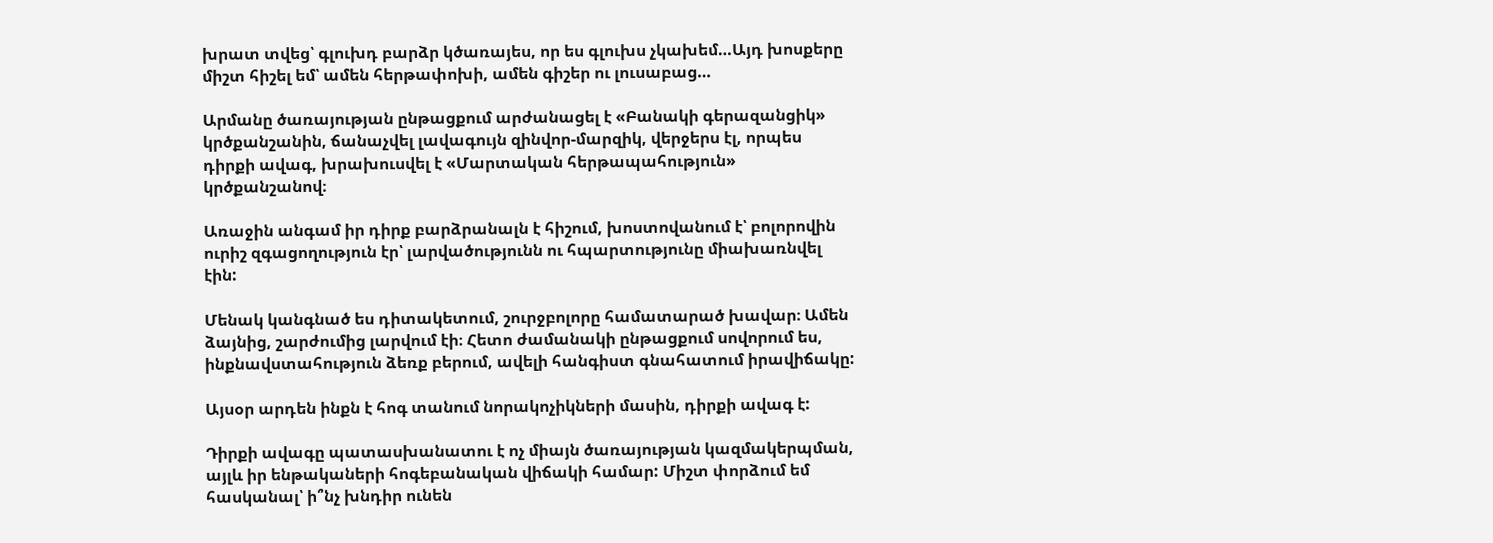խրատ տվեց՝ գլուխդ բարձր կծառայես, որ ես գլուխս չկախեմ…Այդ խոսքերը միշտ հիշել եմ՝ ամեն հերթափոխի, ամեն գիշեր ու լուսաբաց…

Արմանը ծառայության ընթացքում արժանացել է «Բանակի գերազանցիկ» կրծքանշանին, ճանաչվել լավագույն զինվոր-մարզիկ, վերջերս էլ, որպես դիրքի ավագ, խրախուսվել է «Մարտական հերթապահություն» կրծքանշանով։

Առաջին անգամ իր դիրք բարձրանալն է հիշում, խոստովանում է՝ բոլորովին ուրիշ զգացողություն էր՝ լարվածությունն ու հպարտությունը միախառնվել էին:

Մենակ կանգնած ես դիտակետում, շուրջբոլորը համատարած խավար։ Ամեն ձայնից, շարժումից լարվում էի։ Հետո ժամանակի ընթացքում սովորում ես, ինքնավստահություն ձեռք բերում, ավելի հանգիստ գնահատում իրավիճակը:

Այսօր արդեն ինքն է հոգ տանում նորակոչիկների մասին, դիրքի ավագ է:

Դիրքի ավագը պատասխանատու է ոչ միայն ծառայության կազմակերպման, այլև իր ենթակաների հոգեբանական վիճակի համար: Միշտ փորձում եմ հասկանալ՝ ի՞նչ խնդիր ունեն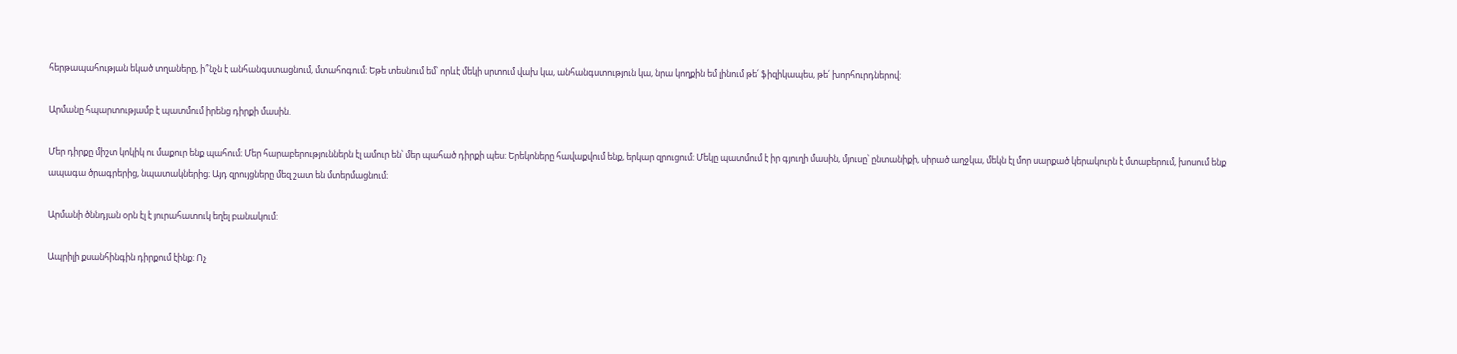հերթապահության եկած տղաները, ի՞նչն է անհանգստացնում, մտահոգում։ Եթե տեսնում եմ՝ որևէ մեկի սրտում վախ կա, անհանգստություն կա, նրա կողքին եմ լինում թե՛ ֆիզիկապես, թե՛ խորհուրդներով:

Արմանը հպարտությամբ է պատմում իրենց դիրքի մասին.

Մեր դիրքը միշտ կոկիկ ու մաքուր ենք պահում։ Մեր հարաբերություններն էլ ամուր են՝ մեր պահած դիրքի պես: Երեկոները հավաքվում ենք, երկար զրուցում: Մեկը պատմում է իր գյուղի մասին, մյուսը՝ ընտանիքի, սիրած աղջկա, մեկն էլ մոր սարքած կերակուրն է մտաբերում, խոսում ենք ապագա ծրագրերից, նպատակներից։ Այդ զրույցները մեզ շատ են մտերմացնում։

Արմանի ծննդյան օրն էլ է յուրահատուկ եղել բանակում:

Ապրիլի քսանհինգին դիրքում էինք։ Ոչ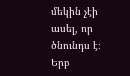մեկին չէի ասել, որ ծնունդս է։ Երբ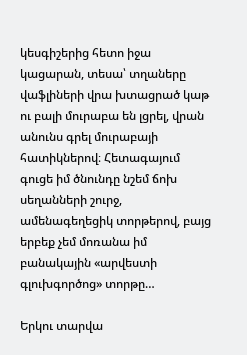կեսգիշերից հետո իջա կացարան, տեսա՝ տղաները վաֆլիների վրա խտացրած կաթ ու բալի մուրաբա են լցրել, վրան անունս գրել մուրաբայի հատիկներով։ Հետագայում գուցե իմ ծնունդը նշեմ ճոխ սեղանների շուրջ, ամենագեղեցիկ տորթերով, բայց երբեք չեմ մոռանա իմ բանակային «արվեստի գլուխգործոց» տորթը…

Երկու տարվա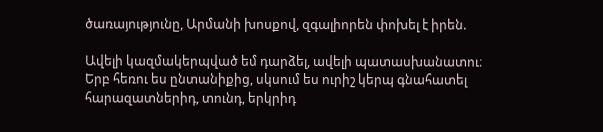ծառայությունը, Արմանի խոսքով, զգալիորեն փոխել է իրեն.

Ավելի կազմակերպված եմ դարձել, ավելի պատասխանատու։ Երբ հեռու ես ընտանիքից, սկսում ես ուրիշ կերպ գնահատել հարազատներիդ, տունդ, երկրիդ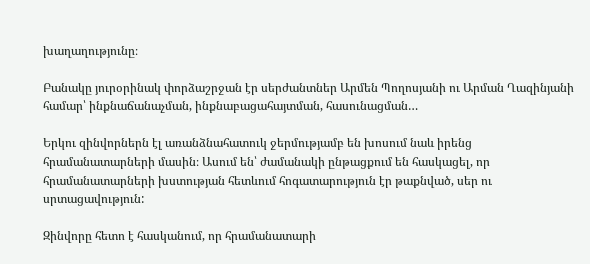խաղաղությունը։

Բանակը յուրօրինակ փորձաշրջան էր սերժանտներ Արմեն Պողոսյանի ու Արման Ղազինյանի համար՝ ինքնաճանաչման, ինքնաբացահայտման, հասունացման…

Երկու զինվորներն էլ առանձնահատուկ ջերմությամբ են խոսում նաև իրենց հրամանատարների մասին։ Ասում են՝ ժամանակի ընթացքում են հասկացել, որ հրամանատարների խստության հետևում հոգատարություն էր թաքնված, սեր ու սրտացավություն:

Զինվորը հետո է հասկանում, որ հրամանատարի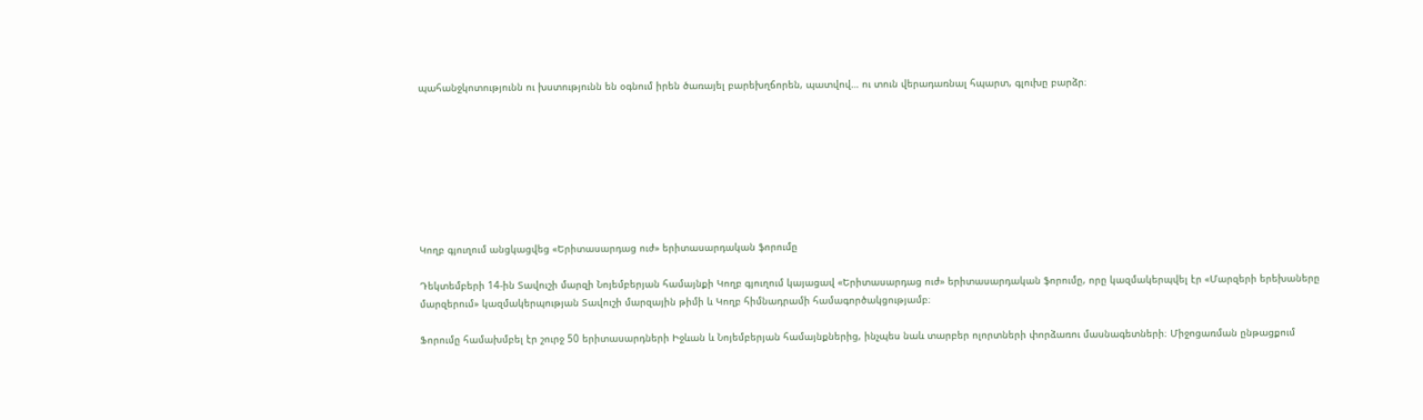պահանջկոտությունն ու խստությունն են օգնում իրեն ծառայել բարեխղճորեն, պատվով… ու տուն վերադառնալ հպարտ, գլուխը բարձր։








Կողբ գյուղում անցկացվեց «Երիտասարդաց ուժ» երիտասարդական ֆորումը

Դեկտեմբերի 14-ին Տավուշի մարզի Նոյեմբերյան համայնքի Կողբ գյուղում կայացավ «Երիտասարդաց ուժ» երիտասարդական ֆորումը, որը կազմակերպվել էր «Մարզերի երեխաները մարզերում» կազմակերպության Տավուշի մարզային թիմի և Կողբ հիմնադրամի համագործակցությամբ։

Ֆորումը համախմբել էր շուրջ 50 երիտասարդների Իջևան և Նոյեմբերյան համայնքներից, ինչպես նաև տարբեր ոլորտների փորձառու մասնագետների։ Միջոցառման ընթացքում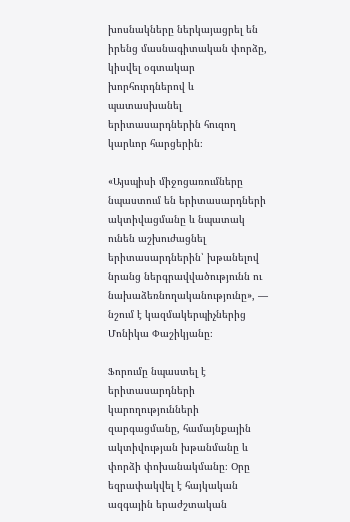խոսնակները ներկայացրել են իրենց մասնագիտական փորձը, կիսվել օգտակար խորհուրդներով և պատասխանել երիտասարդներին հուզող կարևոր հարցերին։

«Այսպիսի միջոցառումները նպաստում են երիտասարդների ակտիվացմանը և նպատակ ունեն աշխուժացնել երիտասարդներին՝ խթանելով նրանց ներգրավվածությունն ու նախաձեռնողականությունը», — նշում է կազմակերպիչներից Մոնիկա Փաշիկյանը։

Ֆորումը նպաստել է երիտասարդների կարողությունների զարգացմանը, համայնքային ակտիվության խթանմանը և փորձի փոխանակմանը։ Օրը եզրափակվել է հայկական ազգային երաժշտական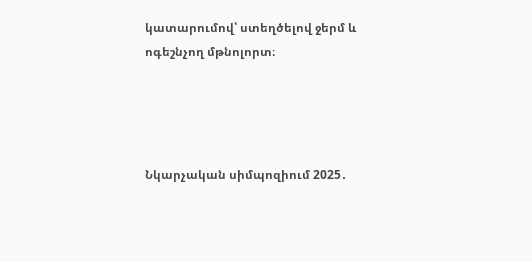կատարումով՝ ստեղծելով ջերմ և ոգեշնչող մթնոլորտ։




Նկարչական սիմպոզիում 2025․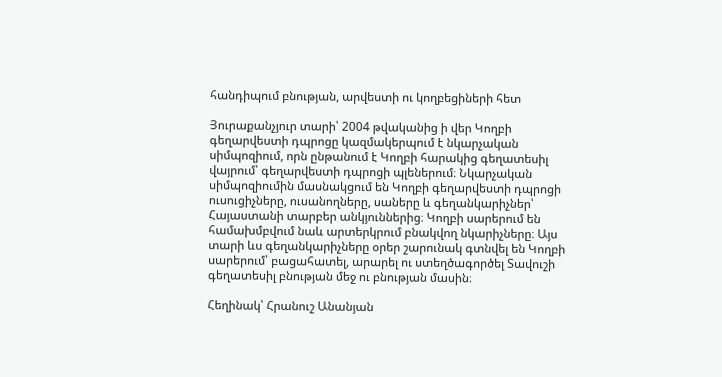հանդիպում բնության, արվեստի ու կողբեցիների հետ

Յուրաքանչյուր տարի՝ 2004 թվականից ի վեր Կողբի գեղարվեստի դպրոցը կազմակերպում է նկարչական սիմպոզիում, որն ընթանում է Կողբի հարակից գեղատեսիլ վայրում՝ գեղարվեստի դպրոցի պլեներում։ Նկարչական սիմպոզիումին մասնակցում են Կողբի գեղարվեստի դպրոցի ուսուցիչները, ուսանողները, սաները և գեղանկարիչներ՝ Հայաստանի տարբեր անկյուններից։ Կողբի սարերում են համախմբվում նաև արտերկրում բնակվող նկարիչները։ Այս տարի ևս գեղանկարիչները օրեր շարունակ գտնվել են Կողբի սարերում՝ բացահատել, արարել ու ստեղծագործել Տավուշի գեղատեսիլ բնության մեջ ու բնության մասին։

Հեղինակ՝ Հրանուշ Անանյան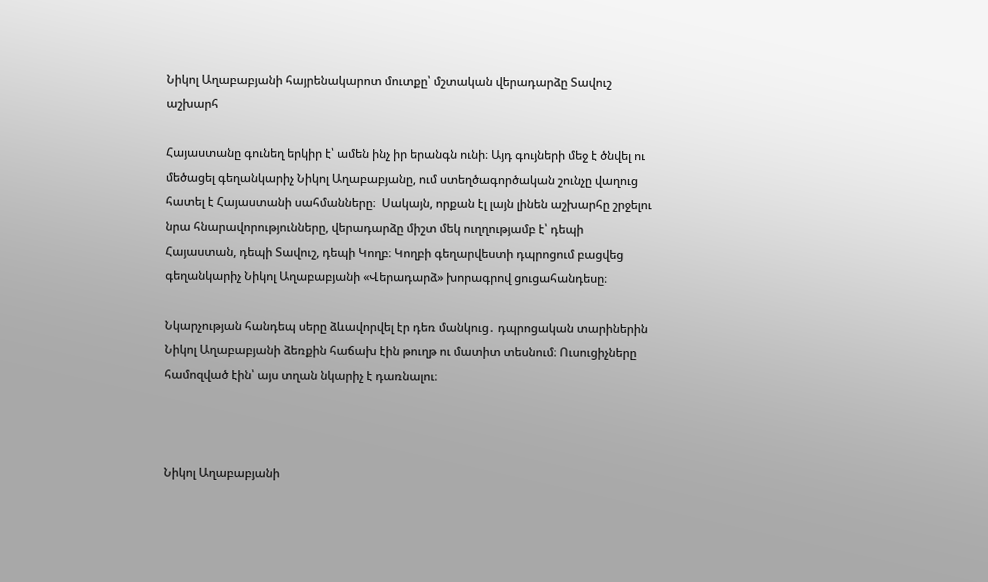Նիկոլ Աղաբաբյանի հայրենակարոտ մուտքը՝ մշտական վերադարձը Տավուշ աշխարհ

Հայաստանը գունեղ երկիր է՝ ամեն ինչ իր երանգն ունի։ Այդ գույների մեջ է ծնվել ու մեծացել գեղանկարիչ Նիկոլ Աղաբաբյանը, ում ստեղծագործական շունչը վաղուց հատել է Հայաստանի սահմանները։  Սակայն, որքան էլ լայն լինեն աշխարհը շրջելու նրա հնարավորությունները, վերադարձը միշտ մեկ ուղղությամբ է՝ դեպի Հայաստան, դեպի Տավուշ, դեպի Կողբ։ Կողբի գեղարվեստի դպրոցում բացվեց գեղանկարիչ Նիկոլ Աղաբաբյանի «Վերադարձ» խորագրով ցուցահանդեսը։

Նկարչության հանդեպ սերը ձևավորվել էր դեռ մանկուց․ դպրոցական տարիներին Նիկոլ Աղաբաբյանի ձեռքին հաճախ էին թուղթ ու մատիտ տեսնում։ Ուսուցիչները համոզված էին՝ այս տղան նկարիչ է դառնալու։



Նիկոլ Աղաբաբյանի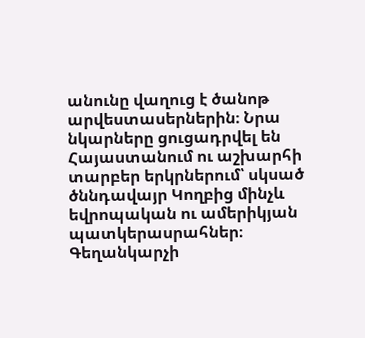անունը վաղուց է ծանոթ արվեստասերներին։ Նրա նկարները ցուցադրվել են Հայաստանում ու աշխարհի տարբեր երկրներում՝ սկսած ծննդավայր Կողբից մինչև եվրոպական ու ամերիկյան պատկերասրահներ։ Գեղանկարչի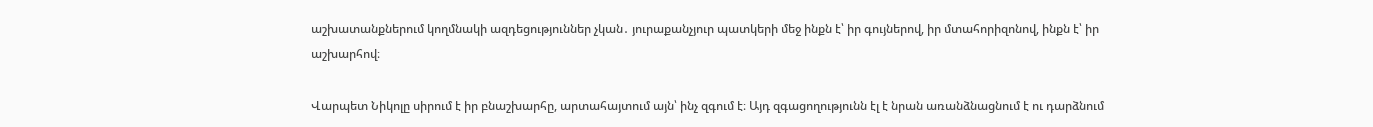աշխատանքներում կողմնակի ազդեցություններ չկան․ յուրաքանչյուր պատկերի մեջ ինքն է՝ իր գույներով, իր մտահորիզոնով, ինքն է՝ իր աշխարհով։

Վարպետ Նիկոլը սիրում է իր բնաշխարհը, արտահայտում այն՝ ինչ զգում է։ Այդ զգացողությունն էլ է նրան առանձնացնում է ու դարձնում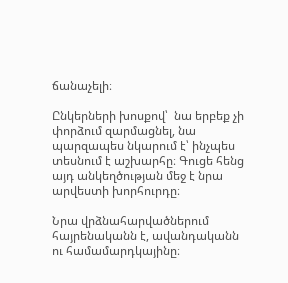ճանաչելի։

Ընկերների խոսքով՝  նա երբեք չի փորձում զարմացնել, նա պարզապես նկարում է՝ ինչպես տեսնում է աշխարհը։ Գուցե հենց այդ անկեղծության մեջ է նրա արվեստի խորհուրդը։

Նրա վրձնահարվածներում հայրենականն է, ավանդականն ու համամարդկայինը։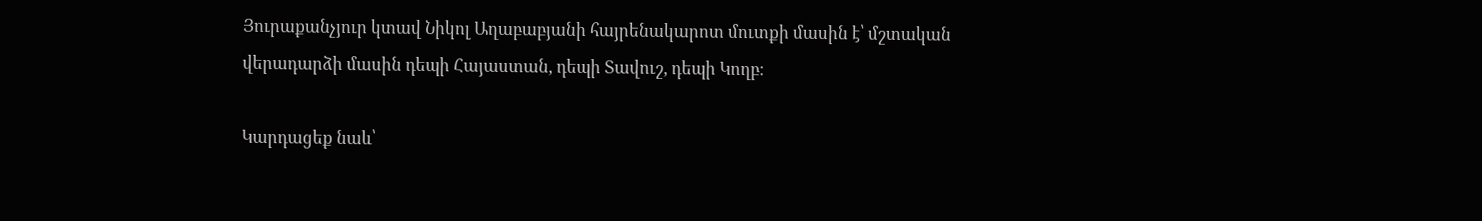Յուրաքանչյուր կտավ Նիկոլ Աղաբաբյանի հայրենակարոտ մուտքի մասին է՝ մշտական վերադարձի մասին դեպի Հայաստան, դեպի Տավուշ, դեպի Կողբ։

Կարդացեք նաև՝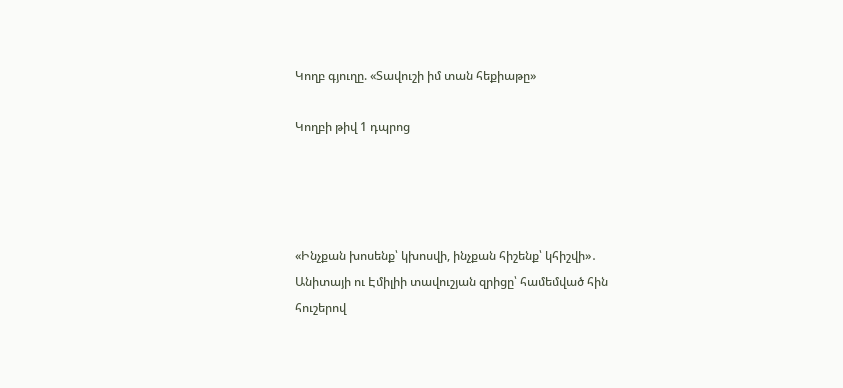Կողբ գյուղը. «Տավուշի իմ տան հեքիաթը»

Կողբի թիվ 1 դպրոց




«Ինչքան խոսենք՝ կխոսվի, ինչքան հիշենք՝ կհիշվի»․ Անիտայի ու Էմիլիի տավուշյան զրիցը՝ համեմված հին հուշերով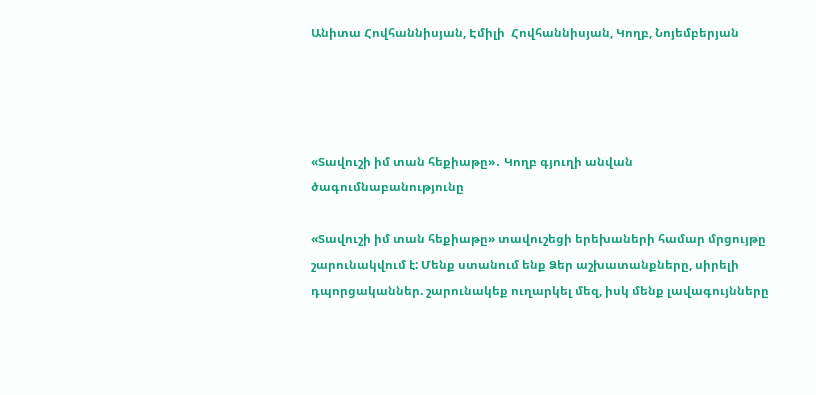Անիտա Հովհաննիսյան, Էմիլի  Հովհաննիսյան, Կողբ, Նոյեմբերյան




«Տավուշի իմ տան հեքիաթը»․ Կողբ գյուղի անվան ծագումնաբանությունը

«Տավուշի իմ տան հեքիաթը» տավուշեցի երեխաների համար մրցույթը շարունակվում է: Մենք ստանում ենք Ձեր աշխատանքները, սիրելի դպորցականներ. շարունակեք ուղարկել մեզ, իսկ մենք լավագույնները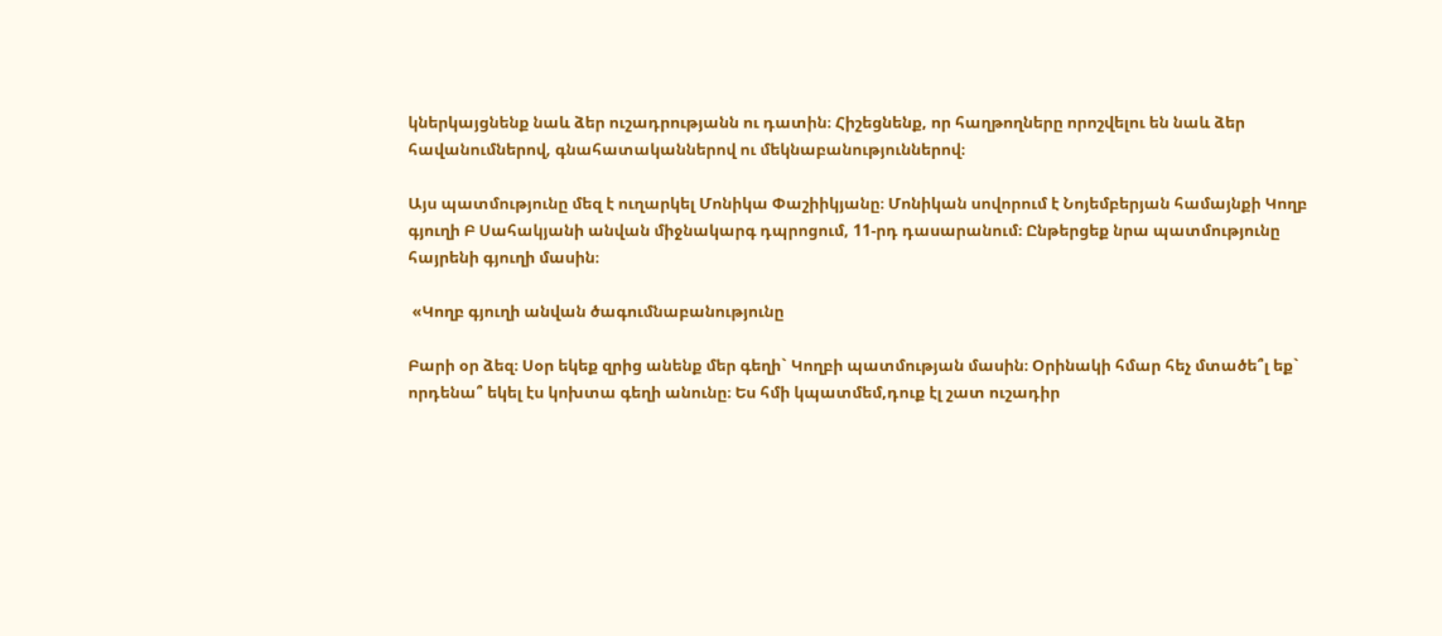կներկայցնենք նաև ձեր ուշադրությանն ու դատին։ Հիշեցնենք, որ հաղթողները որոշվելու են նաև ձեր հավանումներով, գնահատականներով ու մեկնաբանություններով։

Այս պատմությունը մեզ է ուղարկել Մոնիկա Փաշիիկյանը։ Մոնիկան սովորում է Նոյեմբերյան համայնքի Կողբ գյուղի Բ Սահակյանի անվան միջնակարգ դպրոցում, 11-րդ դասարանում։ Ընթերցեք նրա պատմությունը հայրենի գյուղի մասին։

 «Կողբ գյուղի անվան ծագումնաբանությունը

Բարի օր ձեզ։ Սօր եկեք զրից անենք մեր գեղի` Կողբի պատմության մասին։ Օրինակի հմար հեչ մտածե՞լ եք` որդենա՞ եկել էս կոխտա գեղի անունը։ Ես հմի կպատմեմ,դուք էլ շատ ուշադիր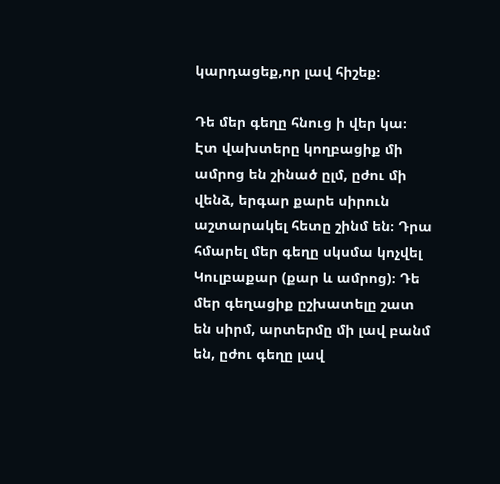կարդացեք,որ լավ հիշեք։

Դե մեր գեղը հնուց ի վեր կա։ Էտ վախտերը կողբացիք մի ամրոց են շինած ըլմ, ըժու մի վենձ, երգար քարե սիրուն աշտարակել հետը շինմ են։ Դրա հմարել մեր գեղը սկսմա կոչվել Կուլբաքար (քար և ամրոց)։ Դե մեր գեղացիք ըշխատելը շատ են սիրմ, արտերմը մի լավ բանմ են, ըժու գեղը լավ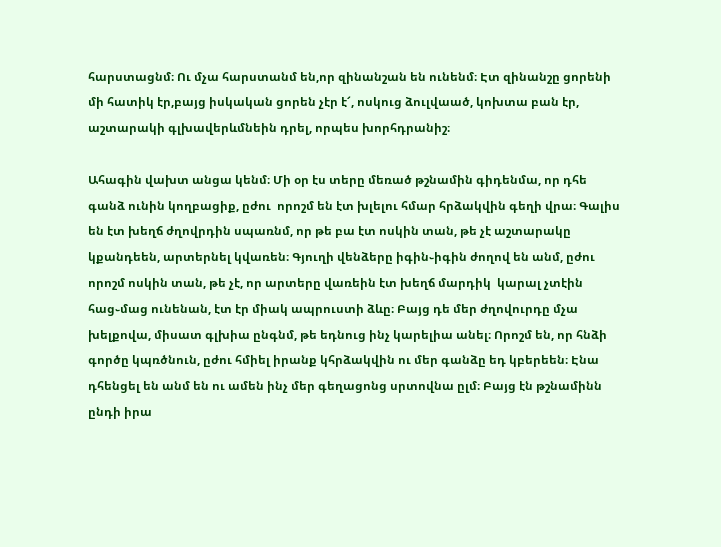հարստացնմ։ Ու մչա հարստանմ են,որ զինանշան են ունենմ։ Էտ զինանշը ցորենի մի հատիկ էր,բայց իսկական ցորեն չէր է՜, ոսկուց ձուլվաած, կոխտա բան էր, աշտարակի գլխավերևմնեին դրել, որպես խորհդրանիշ։

Ահագին վախտ անցա կենմ։ Մի օր էս տերը մեռած թշնամին գիդենմա, որ դհե գանձ ունին կողբացիք, ըժու  որոշմ են էտ խլելու հմար հրձակվին գեղի վրա։ Գալիս են էտ խեղճ ժղովրդին սպառնմ, որ թե բա էտ ոսկին տան, թե չէ աշտարակը կքանդեեն, արտերնել կվառեն։ Գյուղի վենձերը իգին֊իգին ժողով են անմ, ըժու որոշմ ոսկին տան, թե չէ, որ արտերը վառեին էտ խեղճ մարդիկ  կարալ չտէին հաց֊մաց ունենան, էտ էր միակ ապրուստի ձևը։ Բայց դե մեր ժղովուրդը մչա խելքովա, միսատ գլխիա ընգնմ, թե եդնուց ինչ կարելիա անել։ Որոշմ են, որ հնձի գործը կպռծնուն, ըժու հմիել իրանք կհրձակվին ու մեր գանձը եդ կբերեեն։ Էնա դհենցել են անմ են ու ամեն ինչ մեր գեղացոնց սրտովնա ըլմ։ Բայց էն թշնամինն ընդի իրա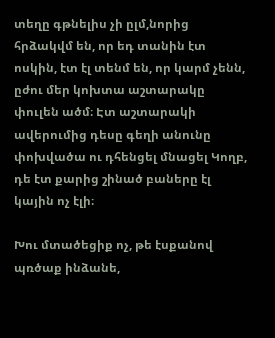տեղը գթնելիս չի ըլմ,նորից հրձակվմ են, որ եդ տանին էտ ոսկին, էտ էլ տենմ են, որ կարմ չենն, ըժու մեր կոխտա աշտարակը փուլեն ածմ։ Էտ աշտարակի ավերումից դեսը գեղի անունը փոխվածա ու դհենցել մնացել Կողբ, դե էտ քարից շինած բաները էլ կային ոչ էլի։

Խու մտածեցիք ոչ, թե էսքանով պռծաք ինձանե,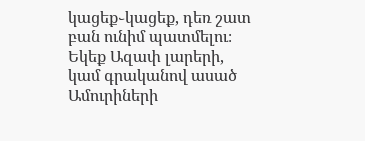կացեք֊կացեք, դեռ շատ բան ունիմ պատմելու։ Եկեք Ազափ լարերի, կամ գրականով ասած Ամուրիների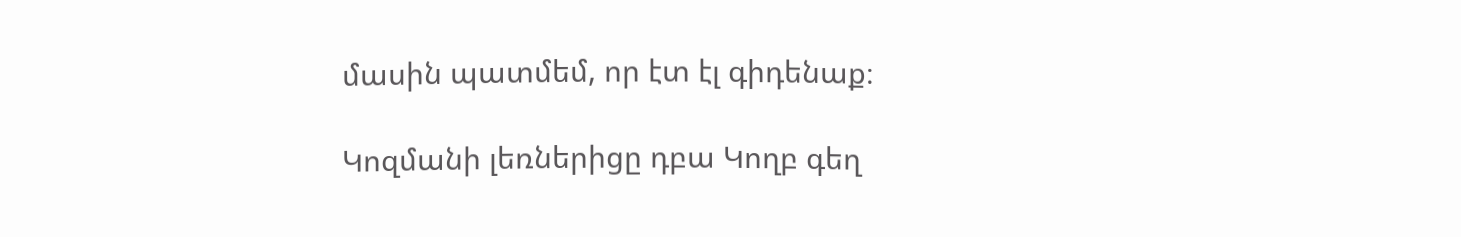մասին պատմեմ, որ էտ էլ գիդենաք։

Կոզմանի լեռներիցը դբա Կողբ գեղ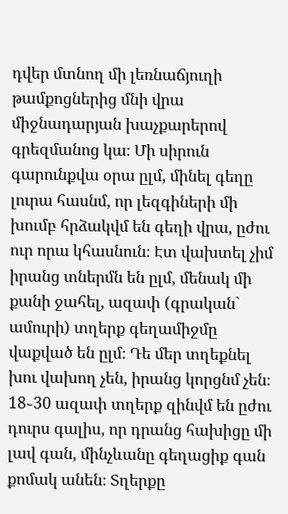դվեր մտնող մի լեռնաճյուղի թամքոցներից մնի վրա միջնադարյան խաչքարերով գրեզմանոց կա։ Մի սիրուն գարունքվա օրա ըլմ, մինել գեղը լուրա հասնմ, որ լեզգիների մի խումբ հրձակվմ են գեղի վրա, ըժու ուր որա կհասնուն։ Էտ վախտել չիմ իրանց տներմն են ըլմ, մենակ մի քանի ջահել, ազափ (գրական` ամուրի) տղերք գեղամիջմը վաքված են ըլմ։ Դե մեր տղեքնել խու վախող չեն, իրանց կորցնմ չեն։ 18֊30 ազափ տղերք զինվմ են ըժու դուրս գալիս, որ դրանց հախիցը մի լավ գան, մինչևանը գեղացիք գան քոմակ անեն։ Տղերքը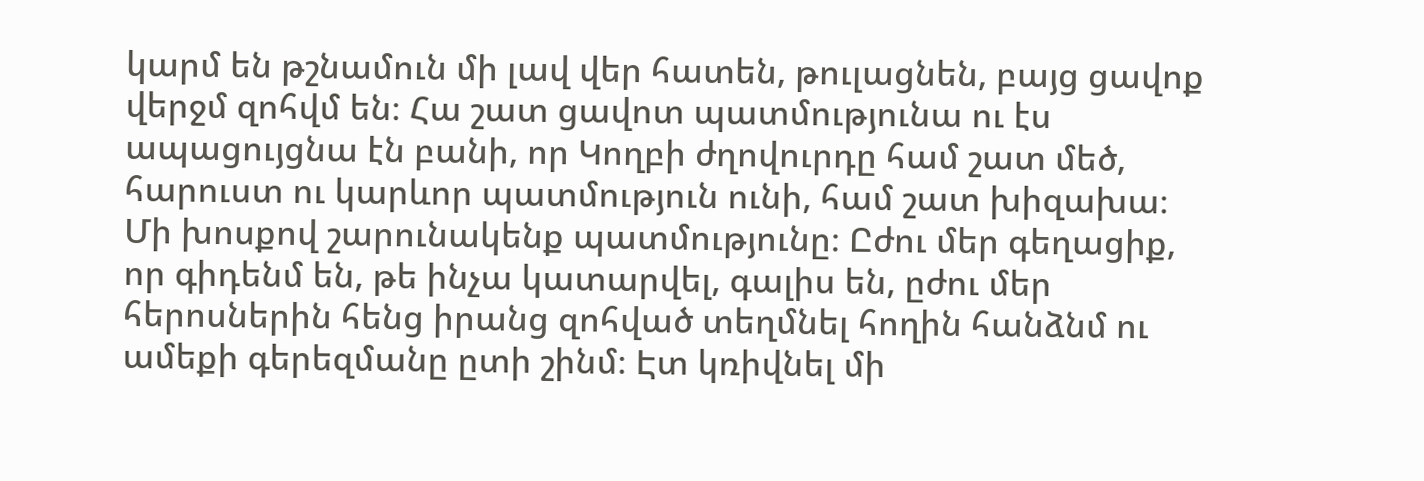կարմ են թշնամուն մի լավ վեր հատեն, թուլացնեն, բայց ցավոք վերջմ զոհվմ են։ Հա շատ ցավոտ պատմությունա ու էս ապացույցնա էն բանի, որ Կողբի ժղովուրդը համ շատ մեծ, հարուստ ու կարևոր պատմություն ունի, համ շատ խիզախա։ Մի խոսքով շարունակենք պատմությունը։ Ըժու մեր գեղացիք, որ գիդենմ են, թե ինչա կատարվել, գալիս են, ըժու մեր հերոսներին հենց իրանց զոհված տեղմնել հողին հանձնմ ու ամեքի գերեզմանը ըտի շինմ։ Էտ կռիվնել մի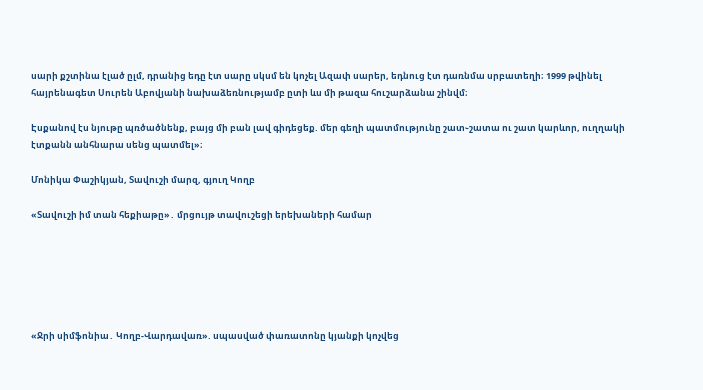սարի քշտինա էլած ըլմ, դրանից եդը էտ սարը սկսմ են կոչել Ազափ սարեր, եդնուց էտ դառնմա սրբատեղի։ 1999 թվինել հայրենագետ Սուրեն Աբովյանի նախաձեռնությամբ ըտի ևս մի թազա հուշարձանա շինվմ։

Էսքանով էս նյութը պռծածնենք, բայց մի բան լավ գիդեցեք. մեր գեղի պատմությունը շատ֊շատա ու շատ կարևոր, ուղղակի էտքանն անհնարա սենց պատմել»։

Մոնիկա Փաշիկյան, Տավուշի մարզ, գյուղ Կողբ

«Տավուշի իմ տան հեքիաթը»․ մրցույթ տավուշեցի երեխաների համար






«Ջրի սիմֆոնիա․ Կողբ-Վարդավառ». սպասված փառատոնը կյանքի կոչվեց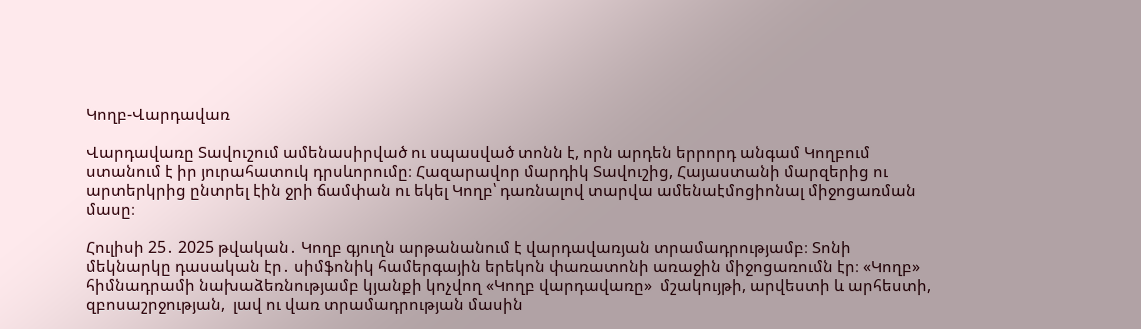Կողբ-Վարդավառ

Վարդավառը Տավուշում ամենասիրված ու սպասված տոնն է, որն արդեն երրորդ անգամ Կողբում ստանում է իր յուրահատուկ դրսևորումը։ Հազարավոր մարդիկ Տավուշից, Հայաստանի մարզերից ու արտերկրից ընտրել էին ջրի ճամփան ու եկել Կողբ՝ դառնալով տարվա ամենաէմոցիոնալ միջոցառման մասը։

Հուլիսի 25․ 2025 թվական․ Կողբ գյուղն արթանանում է վարդավառյան տրամադրությամբ։ Տոնի մեկնարկը դասական էր․ սիմֆոնիկ համերգային երեկոն փառատոնի առաջին միջոցառումն էր։ «Կողբ» հիմնադրամի նախաձեռնությամբ կյանքի կոչվող «Կողբ վարդավառը»  մշակույթի, արվեստի և արհեստի, զբոսաշրջության,  լավ ու վառ տրամադրության մասին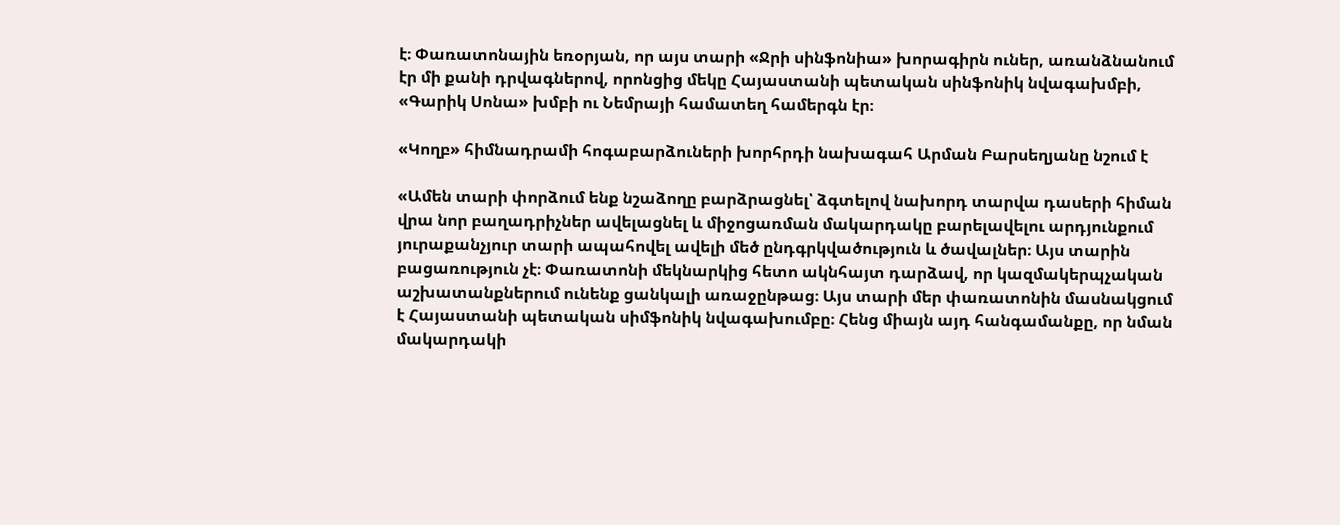է։ Փառատոնային եռօրյան, որ այս տարի «Ջրի սինֆոնիա» խորագիրն ուներ, առանձնանում էր մի քանի դրվագներով, որոնցից մեկը Հայաստանի պետական սինֆոնիկ նվագախմբի, «Գարիկ Սոնա» խմբի ու Նեմրայի համատեղ համերգն էր։

«Կողբ» հիմնադրամի հոգաբարձուների խորհրդի նախագահ Արման Բարսեղյանը նշում է

«Ամեն տարի փորձում ենք նշաձողը բարձրացնել՝ ձգտելով նախորդ տարվա դասերի հիման վրա նոր բաղադրիչներ ավելացնել և միջոցառման մակարդակը բարելավելու արդյունքում յուրաքանչյուր տարի ապահովել ավելի մեծ ընդգրկվածություն և ծավալներ։ Այս տարին բացառություն չէ։ Փառատոնի մեկնարկից հետո ակնհայտ դարձավ, որ կազմակերպչական աշխատանքներում ունենք ցանկալի առաջընթաց։ Այս տարի մեր փառատոնին մասնակցում է Հայաստանի պետական սիմֆոնիկ նվագախումբը։ Հենց միայն այդ հանգամանքը, որ նման մակարդակի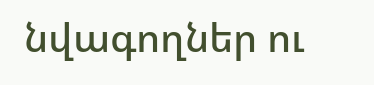նվագողներ ու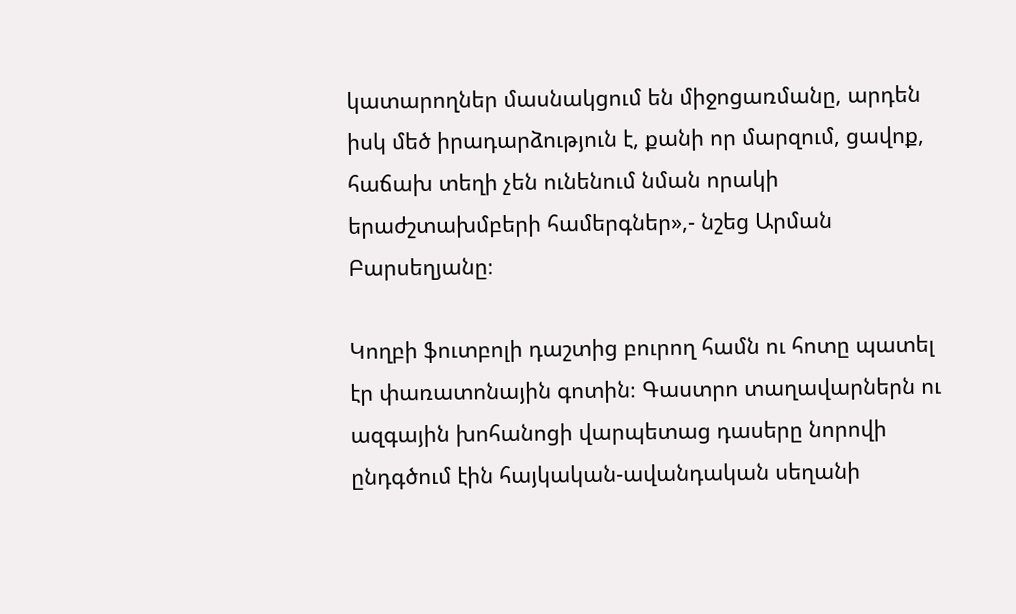կատարողներ մասնակցում են միջոցառմանը, արդեն իսկ մեծ իրադարձություն է, քանի որ մարզում, ցավոք, հաճախ տեղի չեն ունենում նման որակի երաժշտախմբերի համերգներ»,- նշեց Արման Բարսեղյանը։

Կողբի ֆուտբոլի դաշտից բուրող համն ու հոտը պատել էր փառատոնային գոտին։ Գաստրո տաղավարներն ու ազգային խոհանոցի վարպետաց դասերը նորովի ընդգծում էին հայկական-ավանդական սեղանի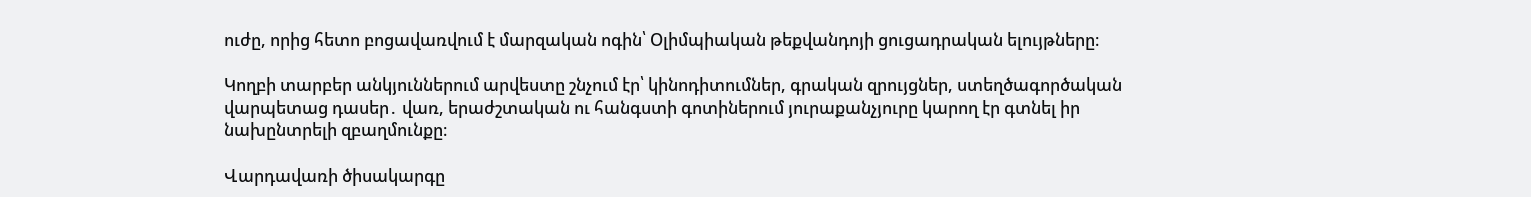ուժը, որից հետո բոցավառվում է մարզական ոգին՝ Օլիմպիական թեքվանդոյի ցուցադրական ելույթները։

Կողբի տարբեր անկյուններում արվեստը շնչում էր՝ կինոդիտումներ, գրական զրույցներ, ստեղծագործական վարպետաց դասեր․ վառ, երաժշտական ու հանգստի գոտիներում յուրաքանչյուրը կարող էր գտնել իր նախընտրելի զբաղմունքը։

Վարդավառի ծիսակարգը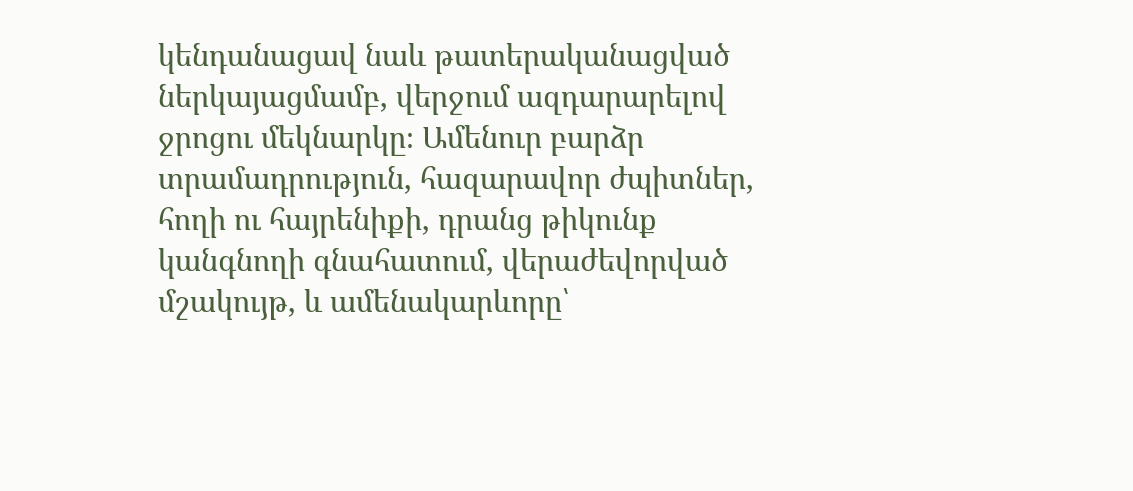կենդանացավ նաև թատերականացված ներկայացմամբ, վերջում ազդարարելով ջրոցու մեկնարկը։ Ամենուր բարձր տրամադրություն, հազարավոր ժպիտներ, հողի ու հայրենիքի, դրանց թիկունք կանգնողի գնահատում, վերաժեվորված մշակույթ, և ամենակարևորը՝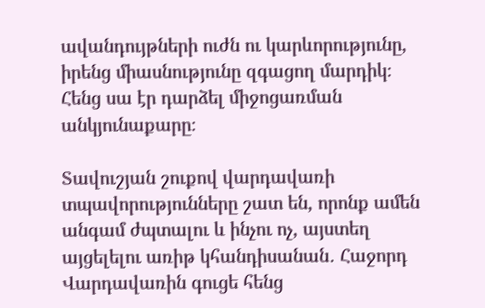ավանդույթների ուժն ու կարևորությունը, իրենց միասնությունը զգացող մարդիկ։ Հենց սա էր դարձել միջոցառման անկյունաքարը։

Տավուշյան շուքով վարդավառի տպավորությունները շատ են, որոնք ամեն անգամ ժպտալու և ինչու ոչ, այստեղ այցելելու առիթ կհանդիսանան․ Հաջորդ Վարդավառին գուցե հենց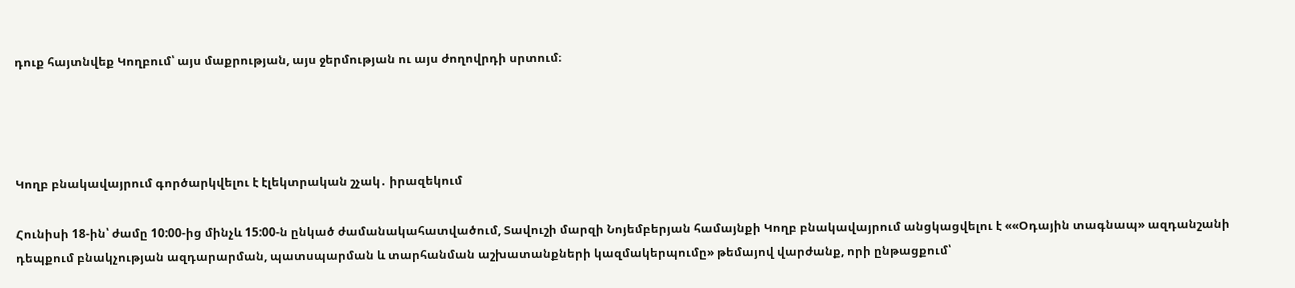դուք հայտնվեք Կողբում՝ այս մաքրության, այս ջերմության ու այս ժողովրդի սրտում։




Կողբ բնակավայրում գործարկվելու է էլեկտրական շչակ․ իրազեկում

Հունիսի 18-ին՝ ժամը 10:00-ից մինչև 15:00-ն ընկած ժամանակահատվածում, Տավուշի մարզի Նոյեմբերյան համայնքի Կողբ բնակավայրում անցկացվելու է ««Օդային տագնապ» ազդանշանի դեպքում բնակչության ազդարարման, պատսպարման և տարհանման աշխատանքների կազմակերպումը» թեմայով վարժանք, որի ընթացքում՝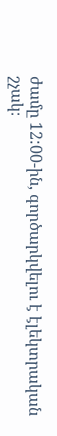ժամը 12:00-ին, գործարկվելու է էլեկտրական շչակ։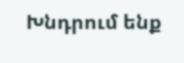Խնդրում ենք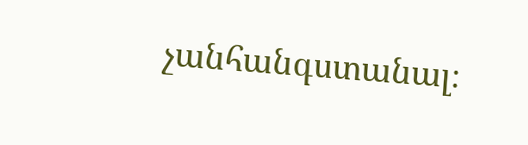չանհանգստանալ։